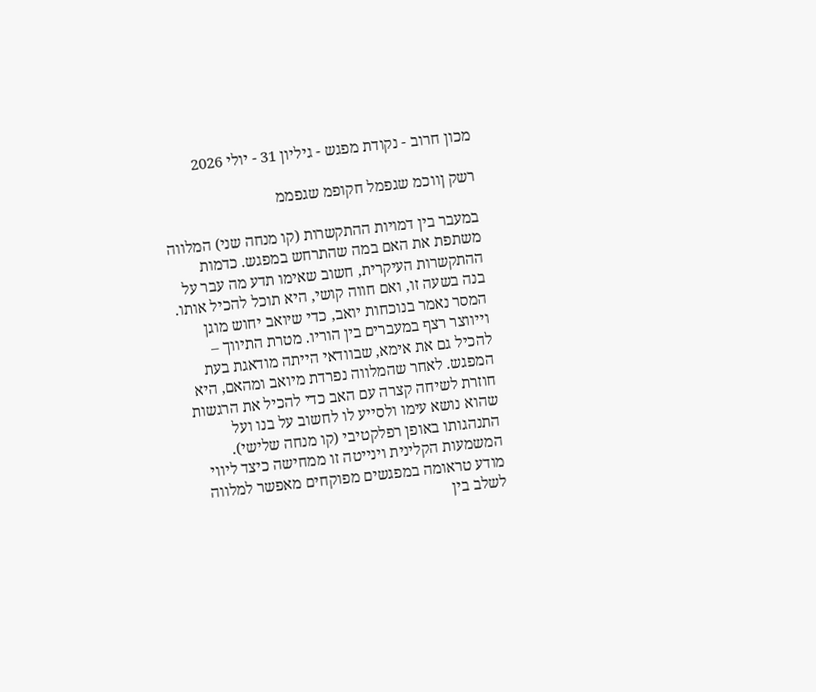מכון חרוב - נקודת מפגש - גיליון 31 - יולי 2026

רשק ןווכמ שגפמל חקופמ שגפממ

במעבר בין דמויות ההתקשרות (קו מנחה שני) המלווה משתפת את האם במה שהתרחש במפגש. כדמות ההתקשרות העיקרית, חשוב שאימו תדע מה עבר על בנה בשעה זו, ואם חווה קושי, היא תוכל להכיל אותו. המסר נאמר בנוכחות יואב, כדי שיואב יחוש מוגן וייווצר רצף במעברים בין הוריו. מטרת התיווך – להכיל גם את אימא, שבוודאי הייתה מודאגת בעת המפגש. לאחר שהמלווה נפרדת מיואב ומהאם, היא חוזרת לשיחה קצרה עם האב כדי להכיל את הרגשות שהוא נושא עימו ולסייע לו לחשוב על בנו ועל התנהגותו באופן רפלקטיבי (קו מנחה שלישי). המשמעות הקלינית וינייטה זו ממחישה כיצד ליווי מודע טראומה במפגשים מפוקחים מאפשר למלווה לשלב בין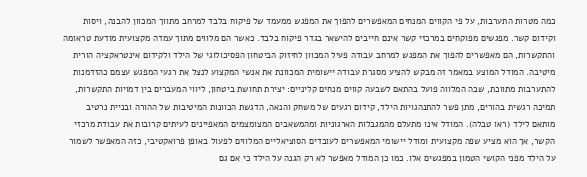כמה מטרות התערבות, על פי הקווים המנחים המאפשרים להפוך את המפגש ממעמד של פיקוח בלבד למרחב מתווך המכוון להבנה, ויסות וקידום קשר. מפגשים מפוקחים במרכזי קשר אינם חייבים להישאר בגדר פיקוח בלבד. כאשר הם מלווים מתוך עמדה מקצועית מודעת טראומה והתקשרות, הם מאפשרים להפוך את המפגש למרחב עבודה פעיל המכוון לחיזוק הביטחון הפסיכולוגי של הילד ולקידום אינטראקציה הורית מיטיבה. המודל המוצע במאמר זה מבקש להציע מסגרת עבודה יישומית המכוונת את אנשי המקצוע לנצל את רגעי המפגש עצמם כהזדמנות להתערבות מתווכת, שבה המלווה פועל בהתאם לשבעה קווים מנחים קליניים: יצירת תחושת ביטחון, ליווי המעברים בין דמויות התקשרות, תמיכה רגשית בהורים, מתן פשר להתנהגויות הילד, קידום רגעים של משחק והנאה, הדגשת הכוונות המיטיבות של ההורה ובניית נרטיב מותאם לילד (ראו טבלה). המודל אינו מתעלם מהמגבלות הארגוניות ומהמשאבים המצומצמים המאפיינים לעיתים קרובות את עבודת מרכזי הקשר, אך הוא מציע שפה מקצועית ומודל יישומי המאפשרים לעובדים הסוציאליים המלווים לפעול באופן פרואקטיבי, כזה המאפשר לשמור על הילד מפני הקושי הטמון במפגשים אלו. כמו כן המודל מאפשר לא רק הגנה על הילד כי אם גם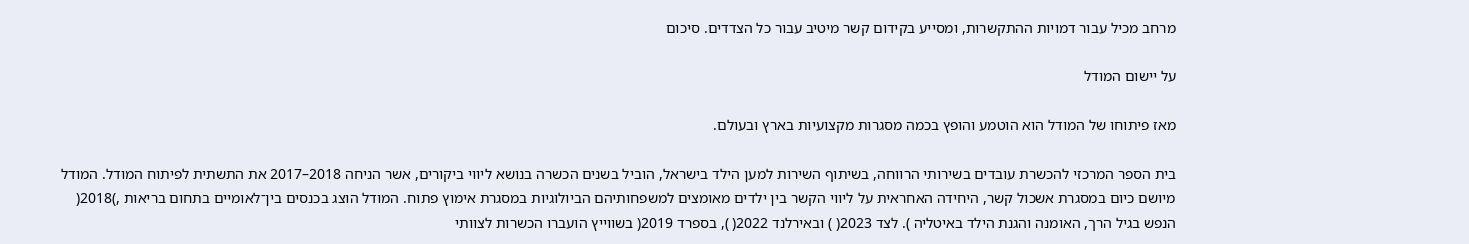מרחב מכיל עבור דמויות ההתקשרות, ומסייע בקידום קשר מיטיב עבור כל הצדדים. סיכום

על יישום המודל

מאז פיתוחו של המודל הוא הוטמע והופץ בכמה מסגרות מקצועיות בארץ ובעולם.

בית הספר המרכזי להכשרת עובדים בשירותי הרווחה, בשיתוף השירות למען הילד בישראל, הוביל בשנים הכשרה בנושא ליווי ביקורים, אשר הניחה 2018–2017 את התשתית לפיתוח המודל. המודל מיושם כיום במסגרת אשכול קשר, היחידה האחראית על ליווי הקשר בין ילדים מאומצים למשפחותיהם הביולוגיות במסגרת אימוץ פתוח. המודל הוצג בכנסים בין־לאומיים בתחום בריאות ,)2018( הנפש בגיל הרך, האומנה והגנת הילד באיטליה ). לצד 2023( ) ובאירלנד 2022( ), בספרד 2019( בשווייץ הועברו הכשרות לצוותי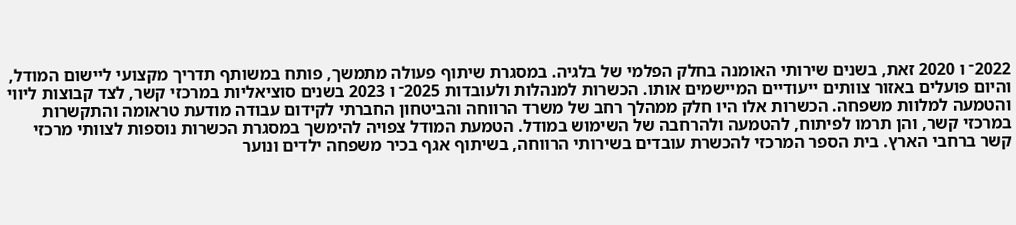2022־ ו 2020 זאת, בשנים שירותי האומנה בחלק הפלמי של בלגיה. במסגרת שיתוף פעולה מתמשך, פותח במשותף תדריך מקצועי ליישום המודל, והיום פועלים באזור צוותים ייעודיים המיישמים אותו. הכשרות למנהלות ולעובדות 2025־ ו 2023 בשנים סוציאליות במרכזי קשר, לצד קבוצות ליווי והטמעה למלוות משפחה. הכשרות אלו היו חלק ממהלך רחב של משרד הרווחה והביטחון החברתי לקידום עבודה מודעת טראומה והתקשרות במרכזי קשר, והן תרמו לפיתוח, להטמעה ולהרחבה של השימוש במודל. הטמעת המודל צפויה להימשך במסגרת הכשרות נוספות לצוותי מרכזי קשר ברחבי הארץ. בית הספר המרכזי להכשרת עובדים בשירותי הרווחה, בשיתוף אגף בכיר משפחה ילדים ונוער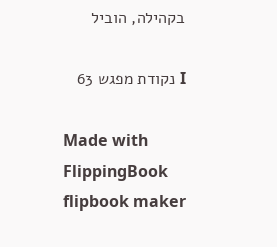בקהילה, הוביל

I נקודת מפגש 63

Made with FlippingBook flipbook maker